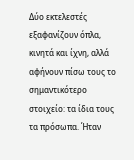Δύο εκτελεστές εξαφανίζουν όπλα, κινητά και ίχνη, αλλά αφήνουν πίσω τους το σημαντικότερο στοιχείο: τα ίδια τους τα πρόσωπα. Ήταν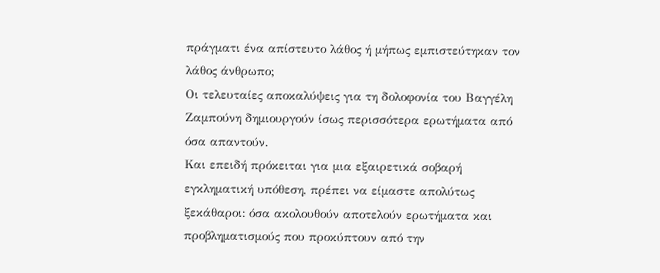πράγματι ένα απίστευτο λάθος ή μήπως εμπιστεύτηκαν τον λάθος άνθρωπο;
Οι τελευταίες αποκαλύψεις για τη δολοφονία του Βαγγέλη Ζαμπούνη δημιουργούν ίσως περισσότερα ερωτήματα από όσα απαντούν.
Και επειδή πρόκειται για μια εξαιρετικά σοβαρή εγκληματική υπόθεση, πρέπει να είμαστε απολύτως ξεκάθαροι: όσα ακολουθούν αποτελούν ερωτήματα και προβληματισμούς που προκύπτουν από την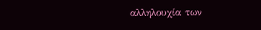αλληλουχία των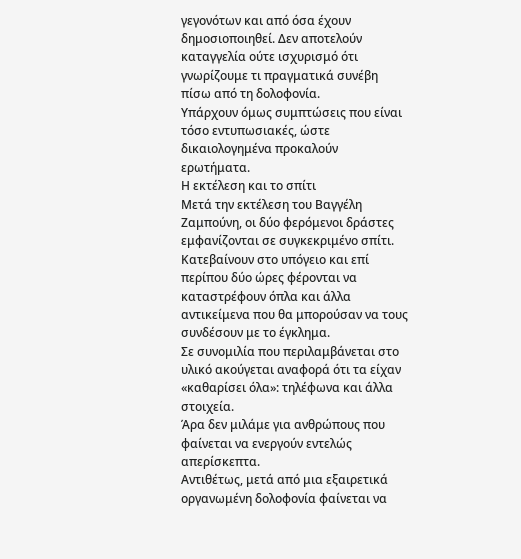γεγονότων και από όσα έχουν δημοσιοποιηθεί. Δεν αποτελούν καταγγελία ούτε ισχυρισμό ότι γνωρίζουμε τι πραγματικά συνέβη πίσω από τη δολοφονία.
Υπάρχουν όμως συμπτώσεις που είναι τόσο εντυπωσιακές, ώστε δικαιολογημένα προκαλούν ερωτήματα.
Η εκτέλεση και το σπίτι
Μετά την εκτέλεση του Βαγγέλη Ζαμπούνη, οι δύο φερόμενοι δράστες εμφανίζονται σε συγκεκριμένο σπίτι.
Κατεβαίνουν στο υπόγειο και επί περίπου δύο ώρες φέρονται να καταστρέφουν όπλα και άλλα αντικείμενα που θα μπορούσαν να τους συνδέσουν με το έγκλημα.
Σε συνομιλία που περιλαμβάνεται στο υλικό ακούγεται αναφορά ότι τα είχαν «καθαρίσει όλα»: τηλέφωνα και άλλα στοιχεία.
Άρα δεν μιλάμε για ανθρώπους που φαίνεται να ενεργούν εντελώς απερίσκεπτα.
Αντιθέτως, μετά από μια εξαιρετικά οργανωμένη δολοφονία φαίνεται να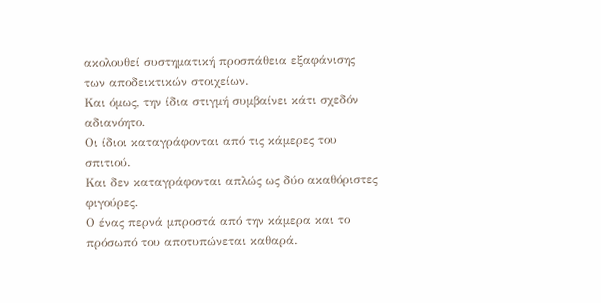ακολουθεί συστηματική προσπάθεια εξαφάνισης των αποδεικτικών στοιχείων.
Και όμως, την ίδια στιγμή συμβαίνει κάτι σχεδόν αδιανόητο.
Οι ίδιοι καταγράφονται από τις κάμερες του σπιτιού.
Και δεν καταγράφονται απλώς ως δύο ακαθόριστες φιγούρες.
Ο ένας περνά μπροστά από την κάμερα και το πρόσωπό του αποτυπώνεται καθαρά.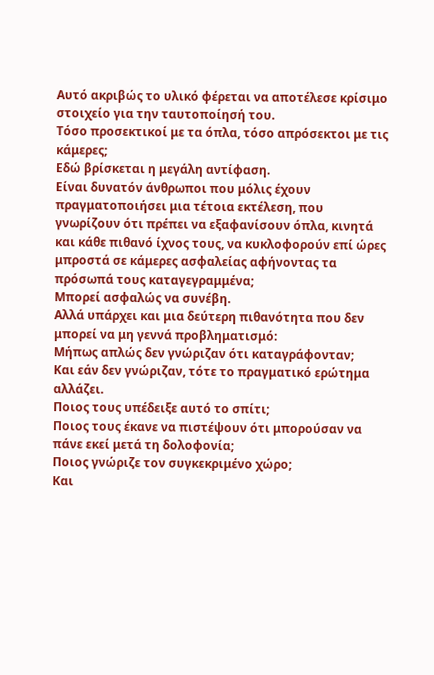Αυτό ακριβώς το υλικό φέρεται να αποτέλεσε κρίσιμο στοιχείο για την ταυτοποίησή του.
Τόσο προσεκτικοί με τα όπλα, τόσο απρόσεκτοι με τις κάμερες;
Εδώ βρίσκεται η μεγάλη αντίφαση.
Είναι δυνατόν άνθρωποι που μόλις έχουν πραγματοποιήσει μια τέτοια εκτέλεση, που γνωρίζουν ότι πρέπει να εξαφανίσουν όπλα, κινητά και κάθε πιθανό ίχνος τους, να κυκλοφορούν επί ώρες μπροστά σε κάμερες ασφαλείας αφήνοντας τα πρόσωπά τους καταγεγραμμένα;
Μπορεί ασφαλώς να συνέβη.
Αλλά υπάρχει και μια δεύτερη πιθανότητα που δεν μπορεί να μη γεννά προβληματισμό:
Μήπως απλώς δεν γνώριζαν ότι καταγράφονταν;
Και εάν δεν γνώριζαν, τότε το πραγματικό ερώτημα αλλάζει.
Ποιος τους υπέδειξε αυτό το σπίτι;
Ποιος τους έκανε να πιστέψουν ότι μπορούσαν να πάνε εκεί μετά τη δολοφονία;
Ποιος γνώριζε τον συγκεκριμένο χώρο;
Και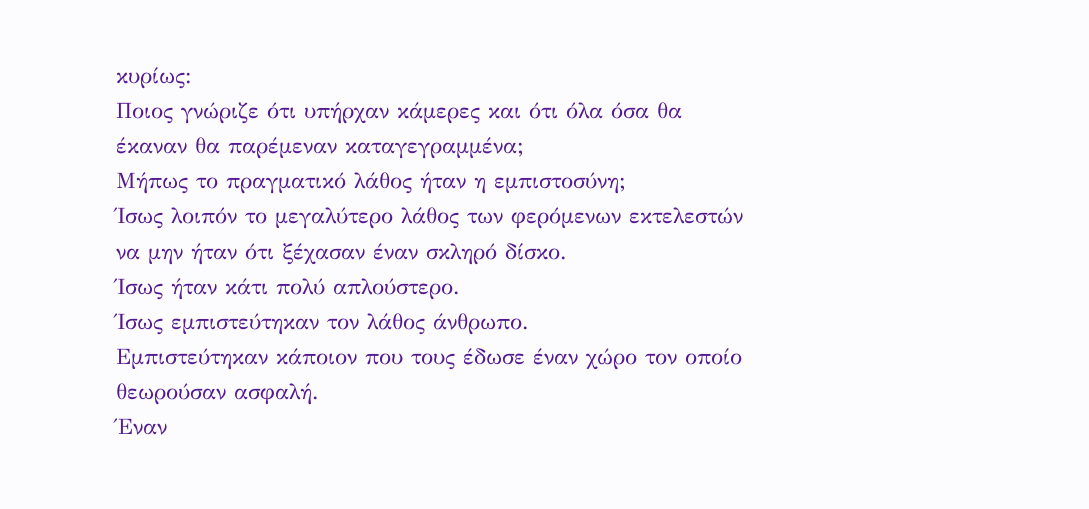κυρίως:
Ποιος γνώριζε ότι υπήρχαν κάμερες και ότι όλα όσα θα έκαναν θα παρέμεναν καταγεγραμμένα;
Μήπως το πραγματικό λάθος ήταν η εμπιστοσύνη;
Ίσως λοιπόν το μεγαλύτερο λάθος των φερόμενων εκτελεστών να μην ήταν ότι ξέχασαν έναν σκληρό δίσκο.
Ίσως ήταν κάτι πολύ απλούστερο.
Ίσως εμπιστεύτηκαν τον λάθος άνθρωπο.
Εμπιστεύτηκαν κάποιον που τους έδωσε έναν χώρο τον οποίο θεωρούσαν ασφαλή.
Έναν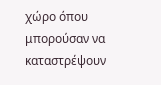χώρο όπου μπορούσαν να καταστρέψουν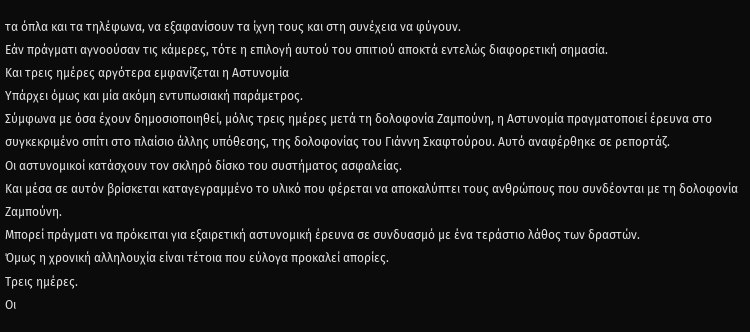τα όπλα και τα τηλέφωνα, να εξαφανίσουν τα ίχνη τους και στη συνέχεια να φύγουν.
Εάν πράγματι αγνοούσαν τις κάμερες, τότε η επιλογή αυτού του σπιτιού αποκτά εντελώς διαφορετική σημασία.
Και τρεις ημέρες αργότερα εμφανίζεται η Αστυνομία
Υπάρχει όμως και μία ακόμη εντυπωσιακή παράμετρος.
Σύμφωνα με όσα έχουν δημοσιοποιηθεί, μόλις τρεις ημέρες μετά τη δολοφονία Ζαμπούνη, η Αστυνομία πραγματοποιεί έρευνα στο συγκεκριμένο σπίτι στο πλαίσιο άλλης υπόθεσης, της δολοφονίας του Γιάννη Σκαφτούρου. Αυτό αναφέρθηκε σε ρεπορτάζ.
Οι αστυνομικοί κατάσχουν τον σκληρό δίσκο του συστήματος ασφαλείας.
Και μέσα σε αυτόν βρίσκεται καταγεγραμμένο το υλικό που φέρεται να αποκαλύπτει τους ανθρώπους που συνδέονται με τη δολοφονία Ζαμπούνη.
Μπορεί πράγματι να πρόκειται για εξαιρετική αστυνομική έρευνα σε συνδυασμό με ένα τεράστιο λάθος των δραστών.
Όμως η χρονική αλληλουχία είναι τέτοια που εύλογα προκαλεί απορίες.
Τρεις ημέρες.
Οι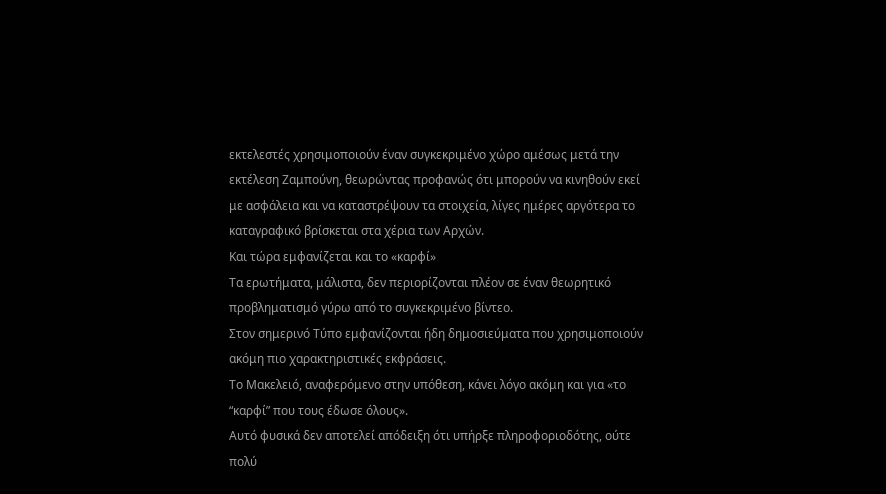εκτελεστές χρησιμοποιούν έναν συγκεκριμένο χώρο αμέσως μετά την εκτέλεση Ζαμπούνη, θεωρώντας προφανώς ότι μπορούν να κινηθούν εκεί με ασφάλεια και να καταστρέψουν τα στοιχεία, λίγες ημέρες αργότερα το καταγραφικό βρίσκεται στα χέρια των Αρχών.
Και τώρα εμφανίζεται και το «καρφί»
Τα ερωτήματα, μάλιστα, δεν περιορίζονται πλέον σε έναν θεωρητικό προβληματισμό γύρω από το συγκεκριμένο βίντεο.
Στον σημερινό Τύπο εμφανίζονται ήδη δημοσιεύματα που χρησιμοποιούν ακόμη πιο χαρακτηριστικές εκφράσεις.
Το Μακελειό, αναφερόμενο στην υπόθεση, κάνει λόγο ακόμη και για «το “καρφί” που τους έδωσε όλους».
Αυτό φυσικά δεν αποτελεί απόδειξη ότι υπήρξε πληροφοριοδότης, ούτε πολύ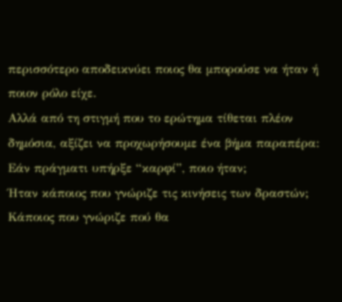περισσότερο αποδεικνύει ποιος θα μπορούσε να ήταν ή ποιον ρόλο είχε.
Αλλά από τη στιγμή που το ερώτημα τίθεται πλέον δημόσια, αξίζει να προχωρήσουμε ένα βήμα παραπέρα:
Εάν πράγματι υπήρξε “καρφί”, ποιο ήταν;
Ήταν κάποιος που γνώριζε τις κινήσεις των δραστών;
Κάποιος που γνώριζε πού θα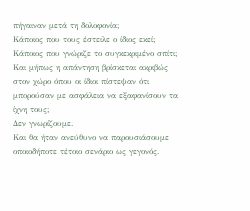πήγαιναν μετά τη δολοφονία;
Κάποιος που τους έστειλε ο ίδιος εκεί;
Κάποιος που γνώριζε το συγκεκριμένο σπίτι;
Και μήπως η απάντηση βρίσκεται ακριβώς στον χώρο όπου οι ίδιοι πίστεψαν ότι μπορούσαν με ασφάλεια να εξαφανίσουν τα ίχνη τους;
Δεν γνωρίζουμε.
Και θα ήταν ανεύθυνο να παρουσιάσουμε οποιοδήποτε τέτοιο σενάριο ως γεγονός.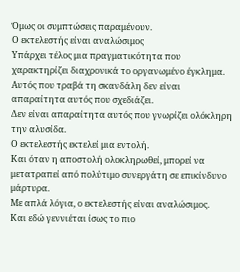Όμως οι συμπτώσεις παραμένουν.
Ο εκτελεστής είναι αναλώσιμος
Υπάρχει τέλος μια πραγματικότητα που χαρακτηρίζει διαχρονικά το οργανωμένο έγκλημα.
Αυτός που τραβά τη σκανδάλη δεν είναι απαραίτητα αυτός που σχεδιάζει.
Δεν είναι απαραίτητα αυτός που γνωρίζει ολόκληρη την αλυσίδα.
Ο εκτελεστής εκτελεί μια εντολή.
Και όταν η αποστολή ολοκληρωθεί, μπορεί να μετατραπεί από πολύτιμο συνεργάτη σε επικίνδυνο μάρτυρα.
Με απλά λόγια, ο εκτελεστής είναι αναλώσιμος.
Και εδώ γεννιέται ίσως το πιο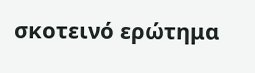σκοτεινό ερώτημα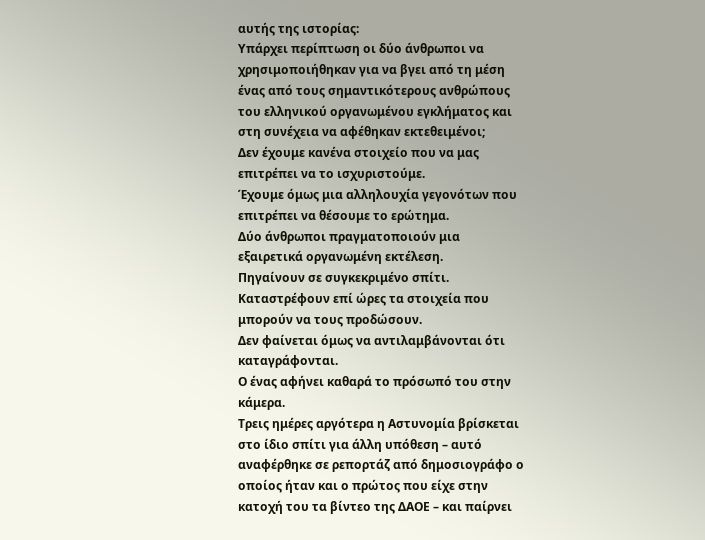αυτής της ιστορίας:
Υπάρχει περίπτωση οι δύο άνθρωποι να χρησιμοποιήθηκαν για να βγει από τη μέση ένας από τους σημαντικότερους ανθρώπους του ελληνικού οργανωμένου εγκλήματος και στη συνέχεια να αφέθηκαν εκτεθειμένοι;
Δεν έχουμε κανένα στοιχείο που να μας επιτρέπει να το ισχυριστούμε.
Έχουμε όμως μια αλληλουχία γεγονότων που επιτρέπει να θέσουμε το ερώτημα.
Δύο άνθρωποι πραγματοποιούν μια εξαιρετικά οργανωμένη εκτέλεση.
Πηγαίνουν σε συγκεκριμένο σπίτι.
Καταστρέφουν επί ώρες τα στοιχεία που μπορούν να τους προδώσουν.
Δεν φαίνεται όμως να αντιλαμβάνονται ότι καταγράφονται.
Ο ένας αφήνει καθαρά το πρόσωπό του στην κάμερα.
Τρεις ημέρες αργότερα η Αστυνομία βρίσκεται στο ίδιο σπίτι για άλλη υπόθεση – αυτό αναφέρθηκε σε ρεπορτάζ από δημοσιογράφο ο οποίος ήταν και ο πρώτος που είχε στην κατοχή του τα βίντεο της ΔΑΟΕ – και παίρνει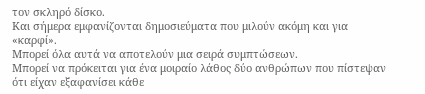τον σκληρό δίσκο.
Και σήμερα εμφανίζονται δημοσιεύματα που μιλούν ακόμη και για «καρφί».
Μπορεί όλα αυτά να αποτελούν μια σειρά συμπτώσεων.
Μπορεί να πρόκειται για ένα μοιραίο λάθος δύο ανθρώπων που πίστεψαν ότι είχαν εξαφανίσει κάθε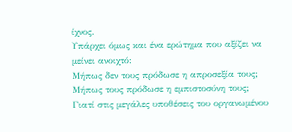ίχνος.
Υπάρχει όμως και ένα ερώτημα που αξίζει να μείνει ανοιχτό:
Μήπως δεν τους πρόδωσε η απροσεξία τους;
Μήπως τους πρόδωσε η εμπιστοσύνη τους;
Γιατί στις μεγάλες υποθέσεις του οργανωμένου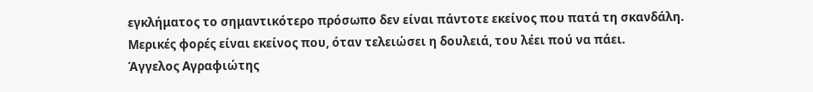εγκλήματος το σημαντικότερο πρόσωπο δεν είναι πάντοτε εκείνος που πατά τη σκανδάλη.
Μερικές φορές είναι εκείνος που, όταν τελειώσει η δουλειά, του λέει πού να πάει.
Άγγελος Αγραφιώτης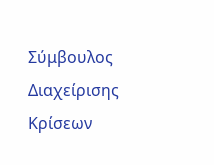Σύμβουλος Διαχείρισης Κρίσεων